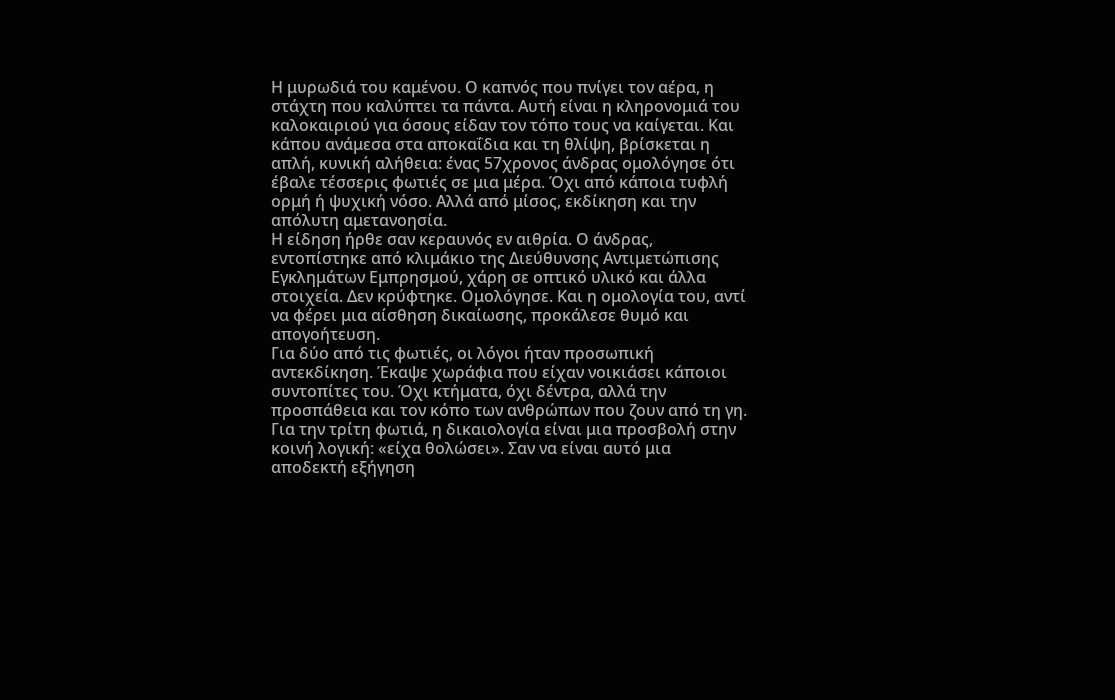Η μυρωδιά του καμένου. Ο καπνός που πνίγει τον αέρα, η στάχτη που καλύπτει τα πάντα. Αυτή είναι η κληρονομιά του καλοκαιριού για όσους είδαν τον τόπο τους να καίγεται. Και κάπου ανάμεσα στα αποκαΐδια και τη θλίψη, βρίσκεται η απλή, κυνική αλήθεια: ένας 57χρονος άνδρας ομολόγησε ότι έβαλε τέσσερις φωτιές σε μια μέρα. Όχι από κάποια τυφλή ορμή ή ψυχική νόσο. Αλλά από μίσος, εκδίκηση και την απόλυτη αμετανοησία.
Η είδηση ήρθε σαν κεραυνός εν αιθρία. Ο άνδρας, εντοπίστηκε από κλιμάκιο της Διεύθυνσης Αντιμετώπισης Εγκλημάτων Εμπρησμού, χάρη σε οπτικό υλικό και άλλα στοιχεία. Δεν κρύφτηκε. Ομολόγησε. Και η ομολογία του, αντί να φέρει μια αίσθηση δικαίωσης, προκάλεσε θυμό και απογοήτευση.
Για δύο από τις φωτιές, οι λόγοι ήταν προσωπική αντεκδίκηση. Έκαψε χωράφια που είχαν νοικιάσει κάποιοι συντοπίτες του. Όχι κτήματα, όχι δέντρα, αλλά την προσπάθεια και τον κόπο των ανθρώπων που ζουν από τη γη. Για την τρίτη φωτιά, η δικαιολογία είναι μια προσβολή στην κοινή λογική: «είχα θολώσει». Σαν να είναι αυτό μια αποδεκτή εξήγηση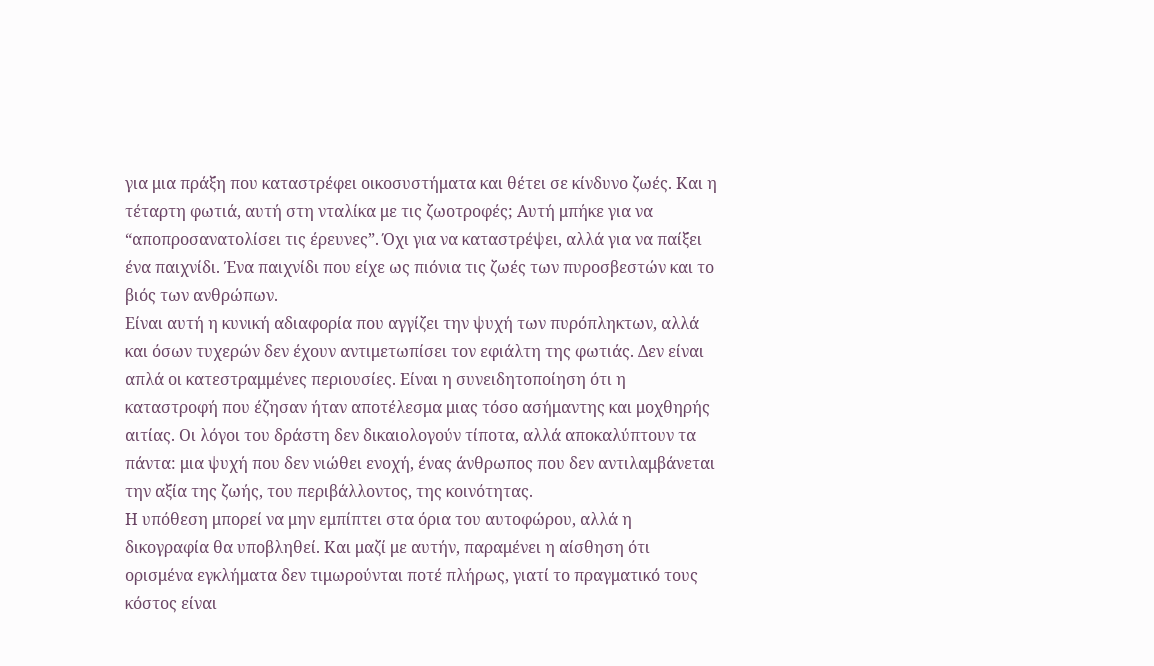για μια πράξη που καταστρέφει οικοσυστήματα και θέτει σε κίνδυνο ζωές. Και η τέταρτη φωτιά, αυτή στη νταλίκα με τις ζωοτροφές; Αυτή μπήκε για να “αποπροσανατολίσει τις έρευνες”. Όχι για να καταστρέψει, αλλά για να παίξει ένα παιχνίδι. Ένα παιχνίδι που είχε ως πιόνια τις ζωές των πυροσβεστών και το βιός των ανθρώπων.
Είναι αυτή η κυνική αδιαφορία που αγγίζει την ψυχή των πυρόπληκτων, αλλά και όσων τυχερών δεν έχουν αντιμετωπίσει τον εφιάλτη της φωτιάς. Δεν είναι απλά οι κατεστραμμένες περιουσίες. Είναι η συνειδητοποίηση ότι η καταστροφή που έζησαν ήταν αποτέλεσμα μιας τόσο ασήμαντης και μοχθηρής αιτίας. Οι λόγοι του δράστη δεν δικαιολογούν τίποτα, αλλά αποκαλύπτουν τα πάντα: μια ψυχή που δεν νιώθει ενοχή, ένας άνθρωπος που δεν αντιλαμβάνεται την αξία της ζωής, του περιβάλλοντος, της κοινότητας.
Η υπόθεση μπορεί να μην εμπίπτει στα όρια του αυτοφώρου, αλλά η δικογραφία θα υποβληθεί. Και μαζί με αυτήν, παραμένει η αίσθηση ότι ορισμένα εγκλήματα δεν τιμωρούνται ποτέ πλήρως, γιατί το πραγματικό τους κόστος είναι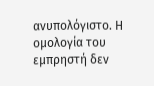ανυπολόγιστο. Η ομολογία του εμπρηστή δεν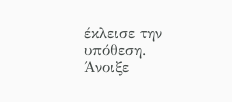έκλεισε την υπόθεση. Άνοιξε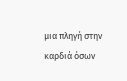μια πληγή στην καρδιά όσων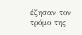έζησαν τον τρόμο της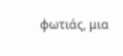φωτιάς, μια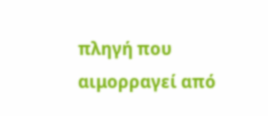πληγή που αιμορραγεί από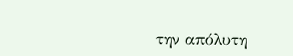την απόλυτη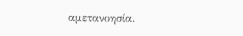αμετανοησία.